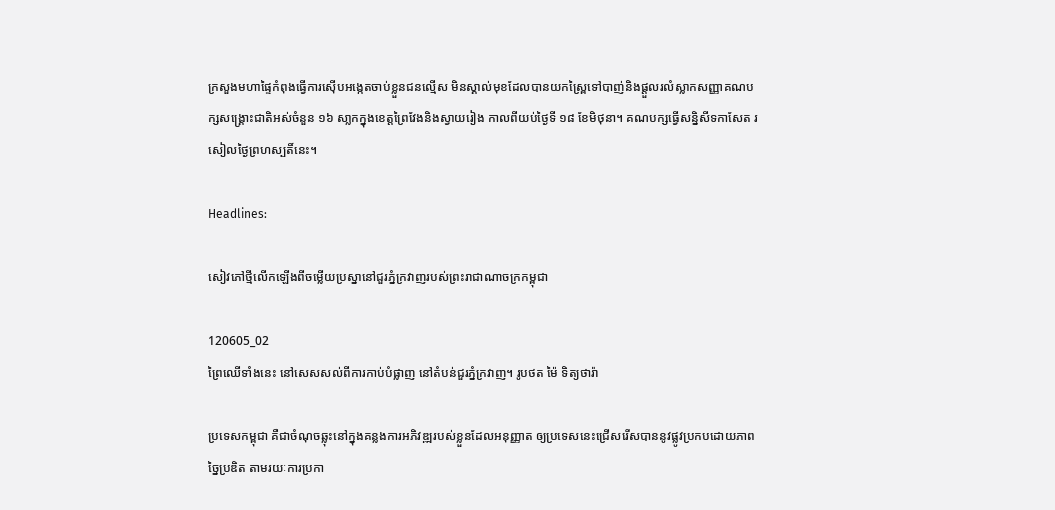ក្រសួងមហាផ្ទៃកំពុងធ្វើការស៊ើបអង្កេតចាប់ខ្លួនជនល្មើស មិនស្គាល់មុខដែលបានយកស្ព្រៃទៅបាញ់និងផ្តួលរលំស្លាកសញ្ញាគណបក្សសង្គ្រោះជាតិអស់ចំនួន ១៦ សា្លកក្នុងខេត្តព្រៃវែងនិងស្វាយរៀង កាលពីយប់ថ្ងៃទី ១៨ ខែមិថុនា។ គណបក្សធ្វើសន្និសីទកាសែត រសៀលថ្ងៃព្រហស្បតិ៍នេះ។

Headlines:

សៀវភៅថ្មីលើកឡើងពីចម្លើយប្រស្នានៅជួរភ្នំក្រវាញរបស់ព្រះរាជាណាចក្រកម្ពុជា

120605_02
ព្រៃឈើទាំងនេះ នៅសេសសល់ពីការកាប់បំផ្លាញ នៅតំបន់ជួរភ្នំក្រវាញ។ រូបថត ម៉ៃ ទិត្យថារ៉ា

ប្រទេសកម្ពុជា គឺជាចំណុចឆ្លុះនៅក្នុងគន្លងការអភិវឌ្ឍរបស់ខ្លួនដែលអនុញ្ញាត ឲ្យប្រទេសនេះជ្រើសរើសបាននូវផ្លូវប្រកបដោយភាពច្នៃប្រឌិត តាមរយៈការប្រកា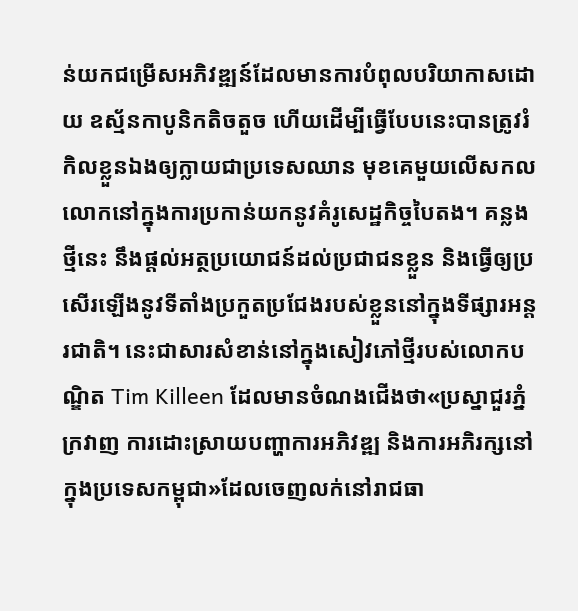ន់យកជម្រើសអភិវឌ្ឍន៍ដែលមានការបំពុលបរិយាកាសដោយ ឧស្ម័នកាបូនិកតិចតួច ហើយដើម្បីធ្វើបែបនេះបានត្រូវរំកិលខ្លួនឯងឲ្យក្លាយជាប្រទេសឈាន មុខគេមួយលើសកលលោកនៅក្នុងការប្រកាន់យកនូវគំរូសេដ្ឋកិច្ចបៃតង។ គន្លងថ្មីនេះ នឹងផ្តល់អត្ថប្រយោជន៍ដល់ប្រជាជនខ្លួន និងធ្វើឲ្យប្រសើរឡើងនូវទីតាំងប្រកួតប្រជែងរបស់ខ្លួននៅក្នុងទីផ្សារអន្តរជាតិ។ នេះជាសារសំខាន់នៅក្នុងសៀវភៅថ្មីរបស់លោកបណ្ឌិត Tim Killeen ដែលមានចំណងជើងថា«ប្រស្នាជួរភ្នំក្រវាញ ការដោះស្រាយបញ្ហាការអភិវឌ្ឍ និងការអភិរក្សនៅក្នុងប្រទេសកម្ពុជា»ដែលចេញលក់នៅរាជធា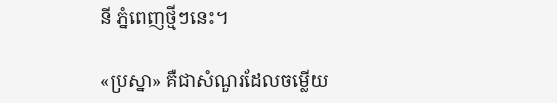នី ភ្នំពេញថ្មីៗនេះ។

«ប្រស្នា» គឺជាសំណួរដែលចម្លើយ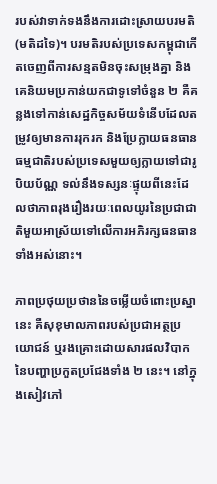របស់វាទាក់ទងនឹងការដោះស្រាយបរមតិ(មតិដទៃ)។ បរមតិរបស់ប្រទេសកម្ពុជាកើតចេញពីការសន្មតមិនចុះសម្រុងគ្នា និងគេនិយមប្រកាន់យកជាទូទៅចំនួន ២ គឺគន្លងទៅកាន់សេដ្ឋកិច្ចសម័យទំនើបដែលតម្រូវឲ្យមានការរុករក និងប្រែក្លាយធនធានធម្មជាតិរបស់ប្រទេសមួយឲ្យក្លាយទៅជារូបិយប័ណ្ណ ទល់នឹងទស្សនៈផ្ទុយពីនេះដែលថាភាពរុងរឿងរយៈពេលយូរនៃប្រជាជាតិមួយអាស្រ័យទៅលើការអភិរក្សធនធានទាំងអស់នោះ។

ភាពប្រថុយប្រថាននៃចម្លើយចំពោះប្រស្នានេះ គឺសុខុមាលភាពរបស់ប្រជាអត្ថប្រយោជន៍ ឬរងគ្រោះដោយសារផលវិបាកនៃបញ្ហាប្រកួតប្រជែងទាំង ២ នេះ។ នៅក្នុងសៀវភៅ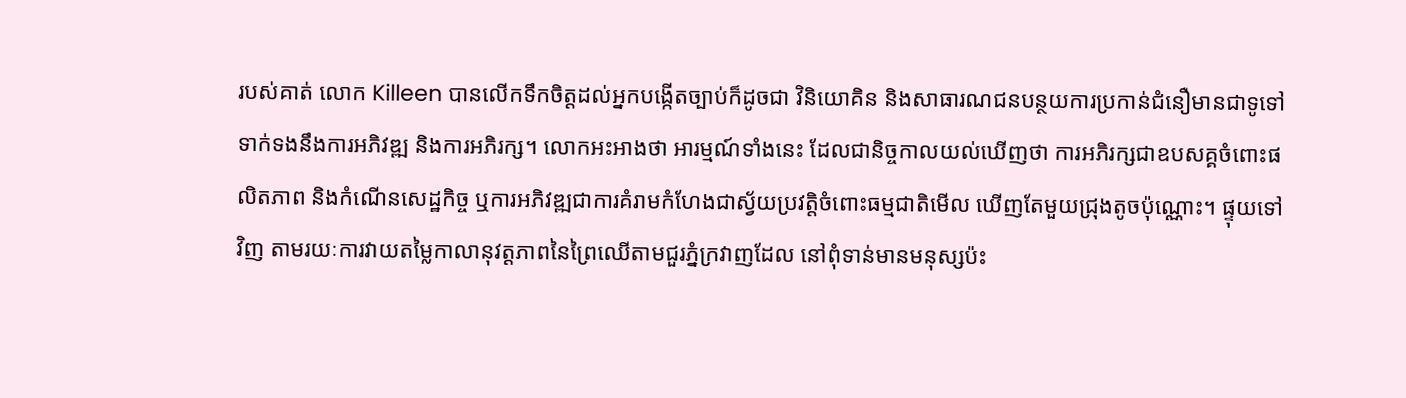របស់គាត់ លោក Killeen បានលើកទឹកចិត្តដល់អ្នកបង្កើតច្បាប់ក៏ដូចជា វិនិយោគិន និងសាធារណជនបន្ថយការប្រកាន់ជំនឿមានជាទូទៅទាក់ទងនឹងការអភិវឌ្ឍ និងការអភិរក្ស។ លោកអះអាងថា អារម្មណ៍ទាំងនេះ ដែលជានិច្ចកាលយល់ឃើញថា ការអភិរក្សជាឧបសគ្គចំពោះផលិតភាព និងកំណើនសេដ្ឋកិច្ច ឬការអភិវឌ្ឍជាការគំរាមកំហែងជាស្វ័យប្រវត្តិចំពោះធម្មជាតិមើល ឃើញតែមួយជ្រុងតូចប៉ុណ្ណោះ។ ផ្ទុយទៅវិញ តាមរយៈការវាយតម្លៃកាលានុវត្តភាពនៃព្រៃឈើតាមជួរភ្នំក្រវាញដែល នៅពុំទាន់មានមនុស្សប៉ះ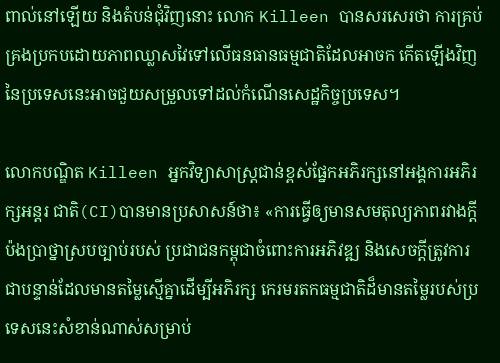ពាល់នៅឡើយ និងតំបន់ជុំវិញនោះ លោក Killeen បានសរសេរថា ការគ្រប់គ្រងប្រកបដោយភាពឈ្លាសវៃទៅលើធនធានធម្មជាតិដែលអាចក កើតឡើងវិញនៃប្រទេសនេះអាចជួយសម្រួលទៅដល់កំណើនសេដ្ឋកិច្ចប្រទេស។

លោកបណ្ឌិត Killeen អ្នកវិទ្យាសាស្ត្រជាន់ខ្ពស់ផ្នែកអភិរក្សនៅអង្គការអភិរក្សអន្តរ ជាតិ(CI)បានមានប្រសាសន៍ថា៖ «ការធ្វើឲ្យមានសមតុល្យភាពរវាងក្តីប៉ងប្រាថ្នាស្របច្បាប់របស់ ប្រជាជនកម្ពុជាចំពោះការអភិវឌ្ឍ និងសេចក្តីត្រូវការជាបន្ទាន់ដែលមានតម្លៃស្មើគ្នាដើម្បីអភិរក្ស កេរមរតកធម្មជាតិដ៏មានតម្លៃរបស់ប្រទេសនេះសំខាន់ណាស់សម្រាប់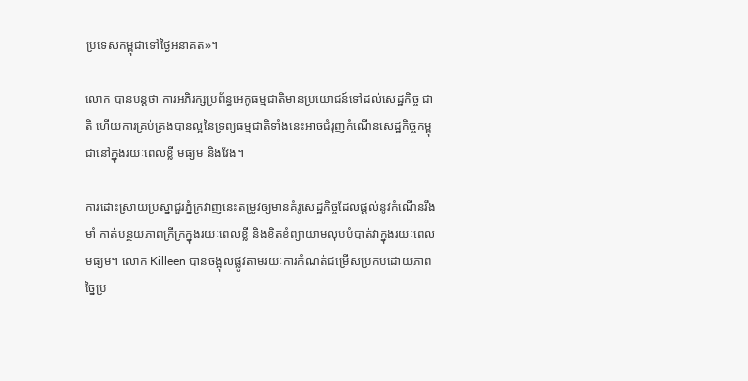ប្រទេសកម្ពុជាទៅថ្ងៃអនាគត»។

លោក បានបន្តថា ការអភិរក្សប្រព័ន្ធអេកូធម្មជាតិមានប្រយោជន៍ទៅដល់សេដ្ឋកិច្ច ជាតិ ហើយការគ្រប់គ្រងបានល្អនៃទ្រព្យធម្មជាតិទាំងនេះអាចជំរុញកំណើនសេដ្ឋកិច្ចកម្ពុជានៅក្នុងរយៈពេលខ្លី មធ្យម និងវែង។

ការដោះស្រាយប្រស្នាជួរភ្នំក្រវាញនេះតម្រូវឲ្យមានគំរូសេដ្ឋកិច្ចដែលផ្តល់នូវកំណើនរឹងមាំ កាត់បន្ថយភាពក្រីក្រក្នុងរយៈពេលខ្លី និងខិតខំព្យាយាមលុបបំបាត់វាក្នុងរយៈពេលមធ្យម។ លោក Killeen បានចង្អុលផ្លូវតាមរយៈការកំណត់ជម្រើសប្រកបដោយភាពច្នៃប្រ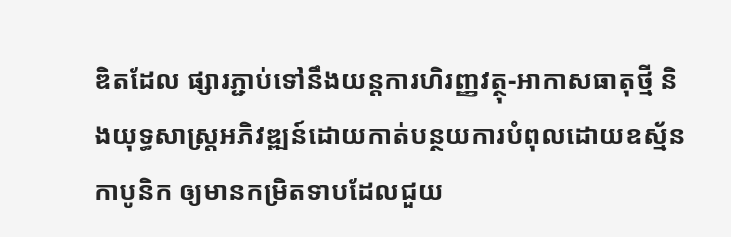ឌិតដែល ផ្សារភ្ជាប់ទៅនឹងយន្តការហិរញ្ញវត្ថុ-អាកាសធាតុថ្មី និងយុទ្ធសាស្ត្រអភិវឌ្ឍន៍ដោយកាត់បន្ថយការបំពុលដោយឧស្ម័នកាបូនិក ឲ្យមានកម្រិតទាបដែលជួយ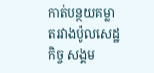កាត់បន្ថយគម្លាតរវាងប៉ូលសេដ្ឋកិច្ច សង្គម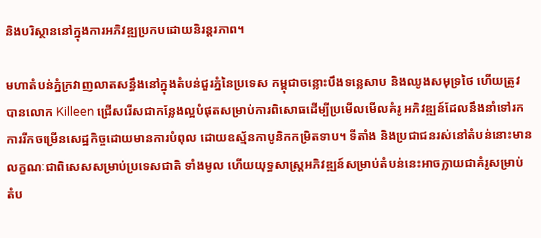និងបរិស្ថាននៅក្នុងការអភិវឌ្ឍប្រកបដោយនិរន្តរភាព។

មហាតំបន់ភ្នំក្រវាញលាតសន្ធឹងនៅក្នុងតំបន់ជួរភ្នំនៃប្រទេស កម្ពុជាចន្លោះបឹងទន្លេសាប និងឈូងសមុទ្រថៃ ហើយត្រូវបានលោក Killeen ជ្រើសរើសជាកន្លែងល្អបំផុតសម្រាប់ការពិសោធដើម្បីប្រមើលមើលគំរូ អភិវឌ្ឍន៍ដែលនឹងនាំទៅរកការរីកចម្រើនសេដ្ឋកិច្ចដោយមានការបំពុល ដោយឧស្ម័នកាបូនិកកម្រិតទាប។ ទីតាំង និងប្រជាជនរស់នៅតំបន់នោះមានលក្ខណៈជាពិសេសសម្រាប់ប្រទេសជាតិ ទាំងមូល ហើយយុទ្ធសាស្ត្រអភិវឌ្ឍន៍សម្រាប់តំបន់នេះអាចក្លាយជាគំរូសម្រាប់ តំប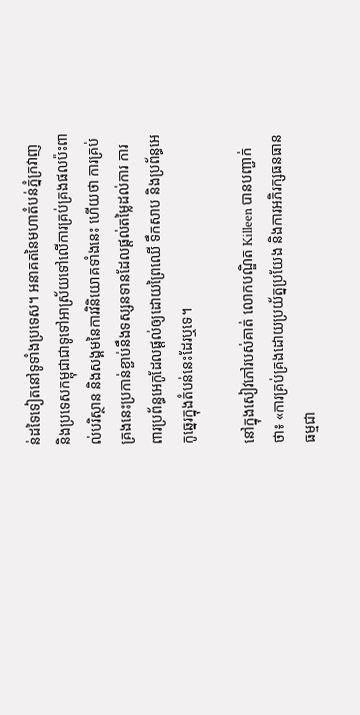ន់ដទៃទៀតនៅទូទាំងប្រទេស។ អនាគតនៃមហាតំបន់ភ្នំក្រវាញ និងប្រទេសកម្ពុជាជាទូទៅអាស្រ័យទៅលើការគ្រប់គ្រងផលប៉ះពាល់បរិស្ថាន និងសង្គមនៃការវិនិយោគទាំងនេះ ហើយថា ការគ្រប់គ្រងនេះប្រកាន់ខ្ជាប់នឹងទស្សនទានដែលផ្តល់តម្លៃដល់ការ ការពារប្រព័ន្ធអេកូដែលផ្តល់ឲ្យដោយព្រៃឈើ ទឹកសាប និងប្រព័ន្ធអេកូឆ្នេរក្នុងតំបន់នេះដែរឬទេ។

នៅក្នុងសៀវភៅរបស់គាត់ លោកបណ្ឌិត Killeen បានបញ្ជាក់ថា៖ «ការគ្រប់គ្រងដោយប្រយ័ត្នប្រយែង និងការអភិរក្សធនធានធម្មជា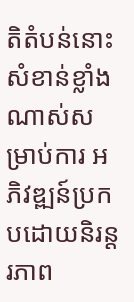តិតំបន់នោះសំខាន់ខ្លាំងណាស់សម្រាប់ការ អភិវឌ្ឍន៍ប្រកបដោយនិរន្តរភាព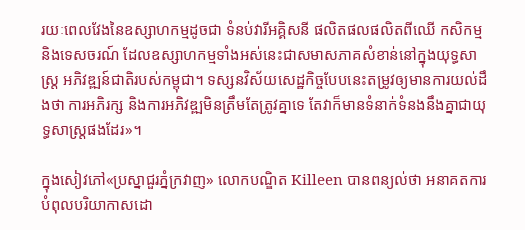រយៈពេលវែងនៃឧស្សាហកម្មដូចជា ទំនប់វារីអគ្គិសនី ផលិតផលផលិតពីឈើ កសិកម្ម និងទេសចរណ៍ ដែលឧស្សាហកម្មទាំងអស់នេះជាសមាសភាគសំខាន់នៅក្នុងយុទ្ធសាស្ត្រ អភិវឌ្ឍន៍ជាតិរបស់កម្ពុជា។ ទស្សនវិស័យសេដ្ឋកិច្ចបែបនេះតម្រូវឲ្យមានការយល់ដឹងថា ការអភិរក្ស និងការអភិវឌ្ឍមិនត្រឹមតែត្រូវគ្នាទេ តែវាក៏មានទំនាក់ទំនងនឹងគ្នាជាយុទ្ធសាស្ត្រផងដែរ»។

ក្នុងសៀវភៅ«ប្រស្នាជួរភ្នំក្រវាញ» លោកបណ្ឌិត Killeen បានពន្យល់ថា អនាគតការបំពុលបរិយាកាសដោ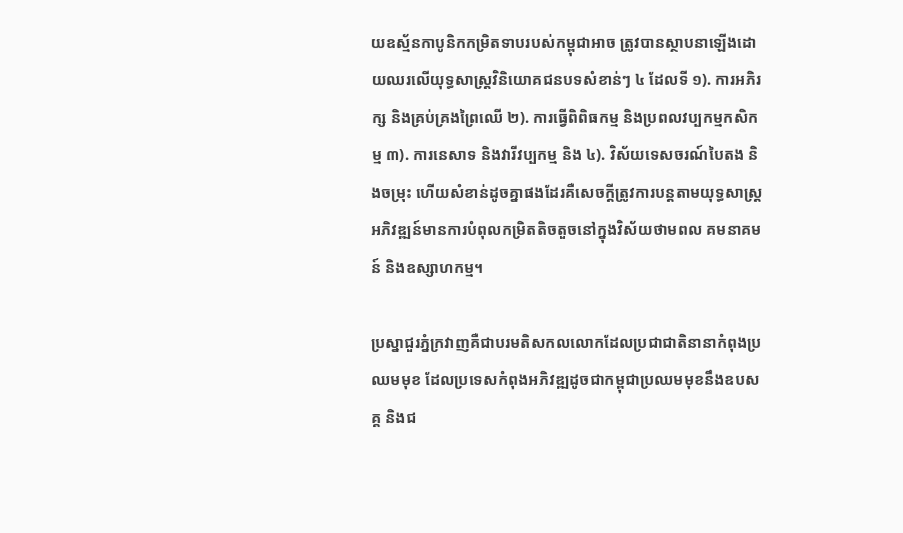យឧស្ម័នកាបូនិកកម្រិតទាបរបស់កម្ពុជាអាច ត្រូវបានស្ថាបនាឡើងដោយឈរលើយុទ្ធសាស្ត្រវិនិយោគជនបទសំខាន់ៗ ៤ ដែលទី ១). ការអភិរក្ស និងគ្រប់គ្រងព្រៃឈើ ២). ការធ្វើពិពិធកម្ម និងប្រពលវប្បកម្មកសិកម្ម ៣). ការនេសាទ និងវារីវប្បកម្ម និង ៤). វិស័យទេសចរណ៍បៃតង និងចម្រុះ ហើយសំខាន់ដូចគ្នាផងដែរគឺសេចក្តីត្រូវការបន្តតាមយុទ្ធសាស្ត្រ អភិវឌ្ឍន៍មានការបំពុលកម្រិតតិចតួចនៅក្នុងវិស័យថាមពល គមនាគមន៍ និងឧស្សាហកម្ម។

ប្រស្នាជួរភ្នំក្រវាញគឺជាបរមតិសកលលោកដែលប្រជាជាតិនានាកំពុងប្រឈមមុខ ដែលប្រទេសកំពុងអភិវឌ្ឍដូចជាកម្ពុជាប្រឈមមុខនឹងឧបសគ្គ និងជ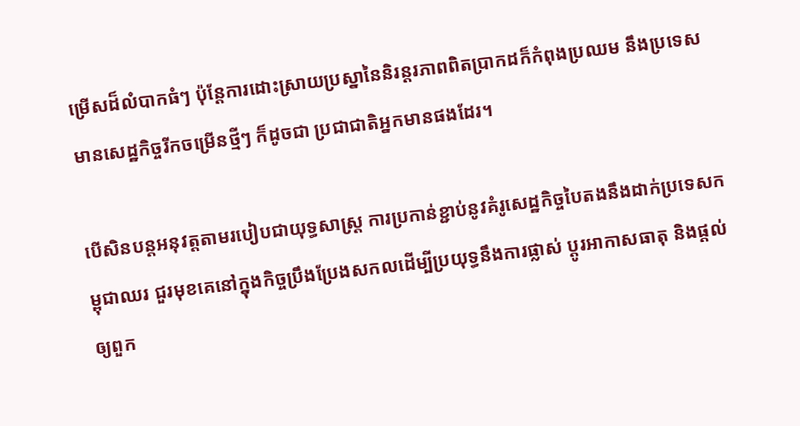ម្រើសដ៏លំបាកធំៗ ប៉ុន្តែការដោះស្រាយប្រស្នានៃនិរន្តរភាពពិតប្រាកដក៏កំពុងប្រឈម នឹងប្រទេសមានសេដ្ឋកិច្ចរីកចម្រើនថ្មីៗ ក៏ដូចជា ប្រជាជាតិអ្នកមានផងដែរ។

បើសិនបន្តអនុវត្តតាមរបៀបជាយុទ្ធសាស្ត្រ ការប្រកាន់ខ្ជាប់នូវគំរូសេដ្ឋកិច្ចបៃតងនឹងដាក់ប្រទេសកម្ពុជាឈរ ជួរមុខគេនៅក្នុងកិច្ចប្រឹងប្រែងសកលដើម្បីប្រយុទ្ធនឹងការផ្លាស់ ប្តូរអាកាសធាតុ និងផ្តល់ឲ្យពួក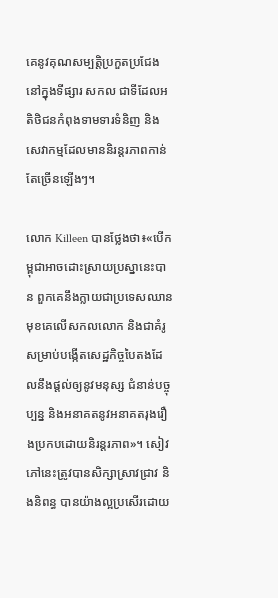គេនូវគុណសម្បត្តិប្រកួតប្រជែងនៅក្នុងទីផ្សារ សកល ជាទីដែលអតិថិជនកំពុងទាមទារទំនិញ និងសេវាកម្មដែលមាននិរន្តរភាពកាន់តែច្រើនឡើងៗ។

លោក Killeen បានថ្លែងថា៖«បើកម្ពុជាអាចដោះស្រាយប្រស្នានេះបាន ពួកគេនឹងក្លាយជាប្រទេសឈានមុខគេលើសកលលោក និងជាគំរូសម្រាប់បង្កើតសេដ្ឋកិច្ចបៃតងដែលនឹងផ្តល់ឲ្យនូវមនុស្ស ជំនាន់បច្ចុប្បន្ន និងអនាគតនូវអនាគតរុងរឿងប្រកបដោយនិរន្តរភាព»។ សៀវភៅនេះត្រូវបានសិក្សាស្រាវជ្រាវ និងនិពន្ធ បានយ៉ាងល្អប្រសើរដោយ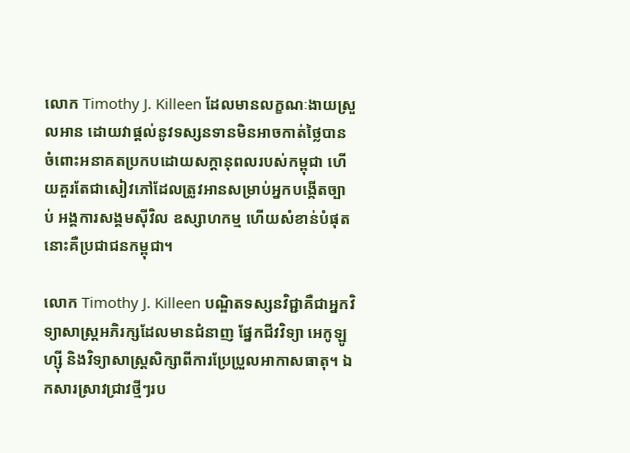លោក Timothy J. Killeen ដែលមានលក្ខណៈងាយស្រួលអាន ដោយវាផ្តល់នូវទស្សនទានមិនអាចកាត់ថ្លៃបានចំពោះអនាគតប្រកបដោយសក្តានុពលរបស់កម្ពុជា ហើយគួរតែជាសៀវភៅដែលត្រូវអានសម្រាប់អ្នកបង្កើតច្បាប់ អង្គការសង្គមស៊ីវិល ឧស្សាហកម្ម ហើយសំខាន់បំផុតនោះគឺប្រជាជនកម្ពុជា។

លោក Timothy J. Killeen បណ្ឌិតទស្សនវិជ្ជាគឺជាអ្នកវិទ្យាសាស្ត្រអភិរក្សដែលមានជំនាញ ផ្នែកជីវវិទ្យា អេកូឡូហ្ស៊ី និងវិទ្យាសាស្ត្រសិក្សាពីការប្រែប្រួលអាកាសធាតុ។ ឯកសារស្រាវជ្រាវថ្មីៗរប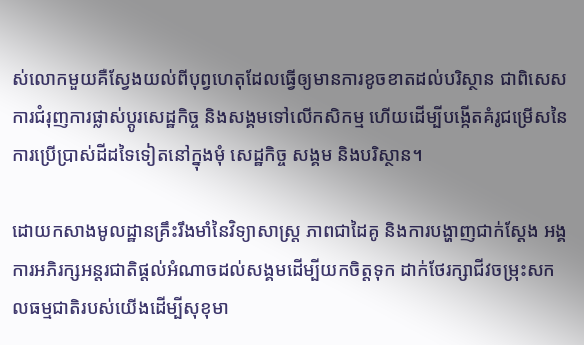ស់លោកមួយគឺស្វែងយល់ពីបុព្វហេតុដែលធ្វើឲ្យមានការខូចខាតដល់បរិស្ថាន ជាពិសេសការជំរុញការផ្លាស់ប្តូរសេដ្ឋកិច្ច និងសង្គមទៅលើកសិកម្ម ហើយដើម្បីបង្កើតគំរូជម្រើសនៃការប្រើប្រាស់ដីដទៃទៀតនៅក្នុងមុំ សេដ្ឋកិច្ច សង្គម និងបរិស្ថាន។

ដោយកសាងមូលដ្ឋានគ្រឹះរឹងមាំនៃវិទ្យាសាស្ត្រ ភាពជាដៃគូ និងការបង្ហាញជាក់ស្តែង អង្គការអភិរក្សអន្តរជាតិផ្តល់អំណាចដល់សង្គមដើម្បីយកចិត្តទុក ដាក់ថែរក្សាជីវចម្រុះសកលធម្មជាតិរបស់យើងដើម្បីសុខុមា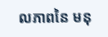លភាពនៃ មនុ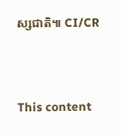ស្សជាតិ៕ CI/CR



This content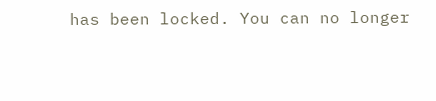has been locked. You can no longer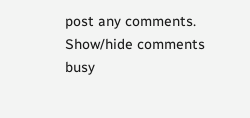post any comments.
Show/hide comments
busy